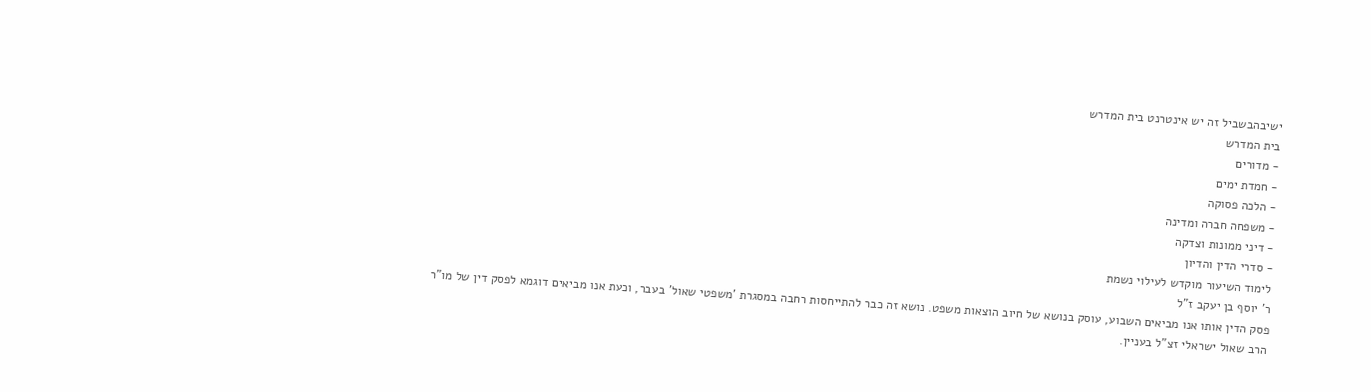ישיבהבשביל זה יש אינטרנט בית המדרש
בית המדרש
- מדורים
- חמדת ימים
- הלכה פסוקה
- משפחה חברה ומדינה
- דיני ממונות וצדקה
- סדרי הדין והדיון
לימוד השיעור מוקדש לעילוי נשמת
ר' יוסף בן יעקב ז"ל
פסק הדין אותו אנו מביאים השבוע, עוסק בנושא של חיוב הוצאות משפט. נושא זה כבר להתייחסות רחבה במסגרת 'משפטי שאול' בעבר, וכעת אנו מביאים דוגמא לפסק דין של מו"ר הרב שאול ישראלי זצ"ל בעניין.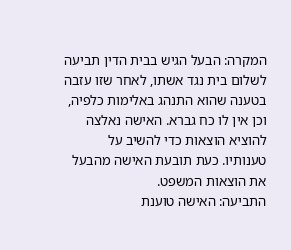המקרה: הבעל הגיש בבית הדין תביעה לשלום בית נגד אשתו, לאחר שזו עזבה בטענה שהוא התנהג באלימות כלפיה, וכן אין לו כח גברא. האישה נאלצה להוציא הוצאות כדי להשיב על טענותיו. כעת תובעת האישה מהבעל את הוצאות המשפט.
התביעה: האישה טוענת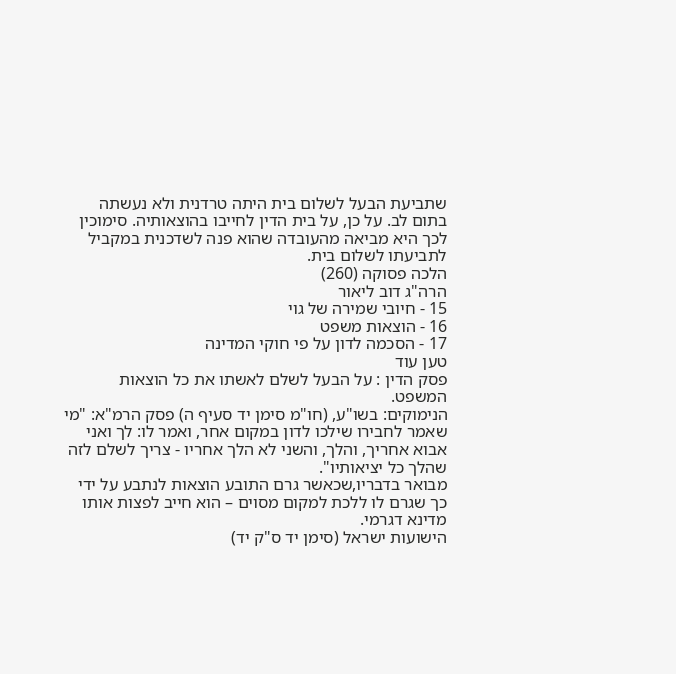שתביעת הבעל לשלום בית היתה טרדנית ולא נעשתה בתום לב. על כן, על בית הדין לחייבו בהוצאותיה. סימוכין לכך היא מביאה מהעובדה שהוא פנה לשדכנית במקביל לתביעתו לשלום בית.
הלכה פסוקה (260)
הרה"ג דוב ליאור
15 - חיובי שמירה של גוי
16 - הוצאות משפט
17 - הסכמה לדון על פי חוקי המדינה
טען עוד
פסק הדין : על הבעל לשלם לאשתו את כל הוצאות המשפט.
הנימוקים: בשו"ע, (חו"מ סימן יד סעיף ה) פסק הרמ"א: "מי שאמר לחבירו שילכו לדון במקום אחר, ואמר לו: לך ואני אבוא אחריך, והלך, והשני לא הלך אחריו - צריך לשלם לזה שהלך כל יציאותיו".
מבואר בדבריו,שכאשר גרם התובע הוצאות לנתבע על ידי כך שגרם לו ללכת למקום מסוים – הוא חייב לפצות אותו מדינא דגרמי.
הישועות ישראל (סימן יד ס"ק יד)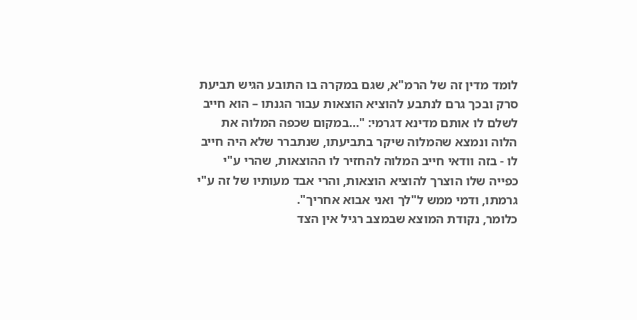לומד מדין זה של הרמ"א, שגם במקרה בו התובע הגיש תביעת סרק ובכך גרם לנתבע להוציא הוצאות עבור הגנתו – הוא חייב לשלם לו אותם מדינא דגרמי: "…במקום שכפה המלוה את הלוה ונמצא שהמלוה שיקר בתביעתו, שנתברר שלא היה חייב לו - בזה וודאי חייב המלוה להחזיר לו ההוצאות, שהרי ע"י כפייה שלו הוצרך להוציא הוצאות, והרי אבד מעותיו של זה ע"י גרמתו, ודמי ממש ל"לך ואני אבוא אחריך".
כלומר, נקודת המוצא שבמצב רגיל אין הצד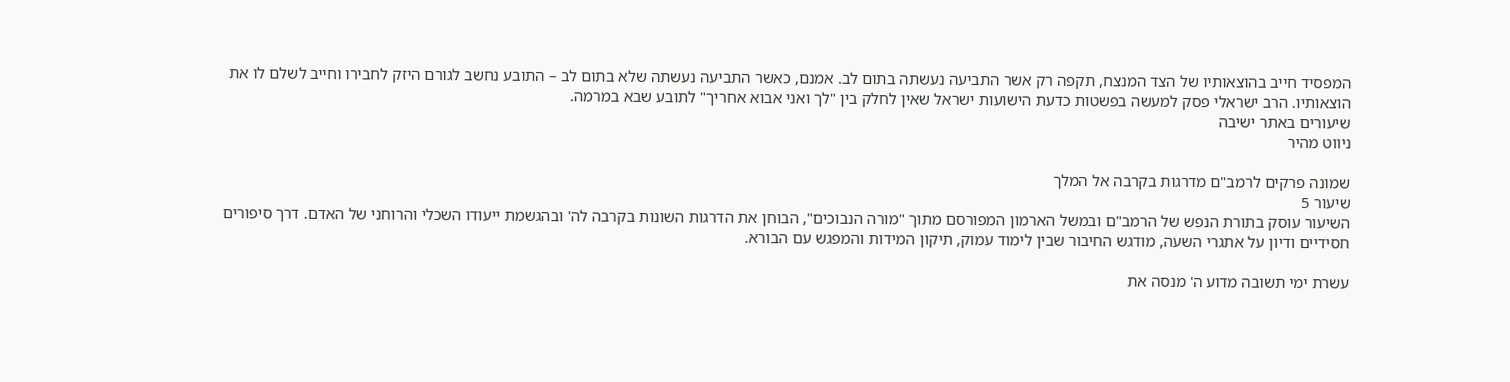המפסיד חייב בהוצאותיו של הצד המנצח, תקפה רק אשר התביעה נעשתה בתום לב. אמנם, כאשר התביעה נעשתה שלא בתום לב – התובע נחשב לגורם היזק לחבירו וחייב לשלם לו את הוצאותיו. הרב ישראלי פסק למעשה בפשטות כדעת הישועות ישראל שאין לחלק בין "לך ואני אבוא אחריך" לתובע שבא במרמה.
שיעורים באתר ישיבה
ניווט מהיר

שמונה פרקים לרמב"ם מדרגות בקרבה אל המלך
שיעור 5
השיעור עוסק בתורת הנפש של הרמב"ם ובמשל הארמון המפורסם מתוך "מורה הנבוכים", הבוחן את הדרגות השונות בקרבה לה' ובהגשמת ייעודו השכלי והרוחני של האדם. דרך סיפורים חסידיים ודיון על אתגרי השעה, מודגש החיבור שבין לימוד עמוק, תיקון המידות והמפגש עם הבורא.

עשרת ימי תשובה מדוע ה' מנסה את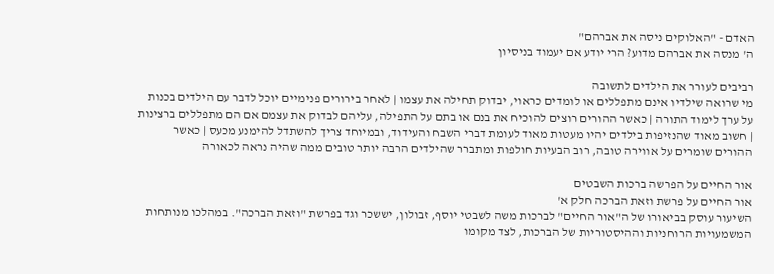האדם - "האלוקים ניסה את אברהם"
ה' מנסה את אברהם מדוע? הרי יודע אם יעמוד בניסיון

רביבים לעורר את הילדים לתשובה
מי שרואה שילדיו אינם מתפללים או לומדים כראוי, יבדוק תחילה את עצמו | לאחר בירורים פנימיים יוכל לדבר עם הילדים בכנות על ערך לימוד התורה | כאשר ההורים רוצים להוכיח את בנם או בתם על התפילה, עליהם לבדוק את עצמם אם הם מתפללים ברצינות | חשוב מאוד שהנזיפות בילדים יהיו מעטות מאוד לעומת דברי השבח והעידוד, ובמיוחד צריך להשתדל להימנע מכעס | כאשר ההורים שומרים על אווירה טובה, רוב הבעיות חולפות ומתברר שהילדים הרבה יותר טובים ממה שהיה נראה לכאורה

אור החיים על הפרשה ברכות השבטים
אור החיים על פרשת וזאת הברכה חלק א'
השיעור עוסק בביאורו של ה"אור החיים" לברכות משה לשבטי יוסף, זבולון, יששכר וגד בפרשת "וזאת הברכה". במהלכו מנותחות המשמעויות הרוחניות וההיסטוריות של הברכות, לצד מקומו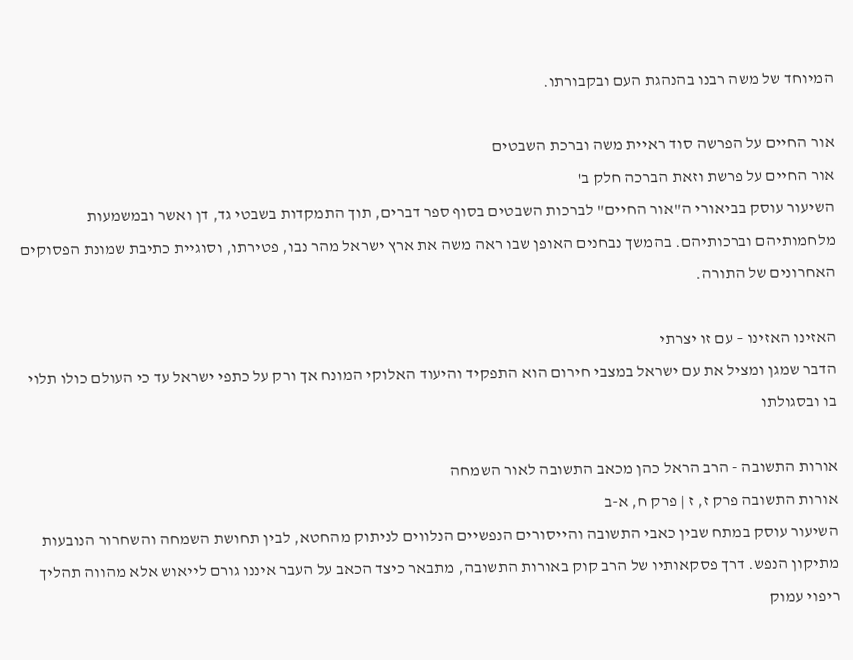המיוחד של משה רבנו בהנהגת העם ובקבורתו.

אור החיים על הפרשה סוד ראיית משה וברכת השבטים
אור החיים על פרשת וזאת הברכה חלק ב'
השיעור עוסק בביאורי ה"אור החיים" לברכות השבטים בסוף ספר דברים, תוך התמקדות בשבטי גד, דן ואשר ובמשמעות מלחמותיהם וברכותיהם. בהמשך נבחנים האופן שבו ראה משה את ארץ ישראל מהר נבו, פטירתו, וסוגיית כתיבת שמונת הפסוקים האחרונים של התורה.

האזינו האזינו – עם זו יצרתי
הדבר שמגן ומציל את עם ישראל במצבי חירום הוא התפקיד והיעוד האלוקי המונח אך ורק על כתפי ישראל עד כי העולם כולו תלוי בו ובסגולתו

אורות התשובה - הרב הראל כהן מכאב התשובה לאור השמחה
אורות התשובה פרק ז, ז | פרק ח, א-ב
השיעור עוסק במתח שבין כאבי התשובה והייסורים הנפשיים הנלווים לניתוק מהחטא, לבין תחושת השמחה והשחרור הנובעות מתיקון הנפש. דרך פסקאותיו של הרב קוק באורות התשובה, מתבאר כיצד הכאב על העבר איננו גורם לייאוש אלא מהווה תהליך ריפוי עמוק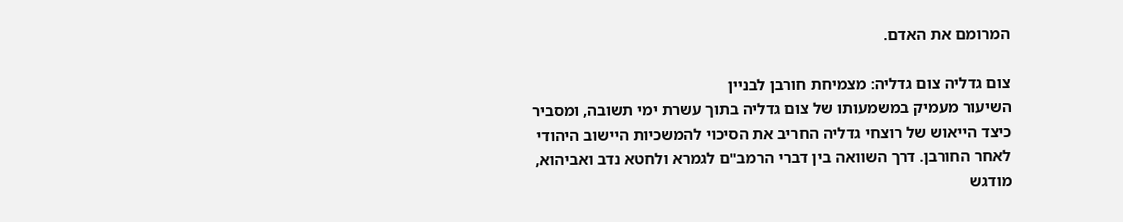המרומם את האדם.

צום גדליה צום גדליה: מצמיחת חורבן לבניין
השיעור מעמיק במשמעותו של צום גדליה בתוך עשרת ימי תשובה, ומסביר כיצד הייאוש של רוצחי גדליה החריב את הסיכוי להמשכיות היישוב היהודי לאחר החורבן. דרך השוואה בין דברי הרמב"ם לגמרא ולחטא נדב ואביהוא, מודגש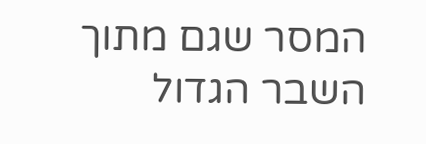המסר שגם מתוך השבר הגדול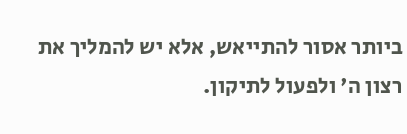ביותר אסור להתייאש, אלא יש להמליך את רצון ה' ולפעול לתיקון.